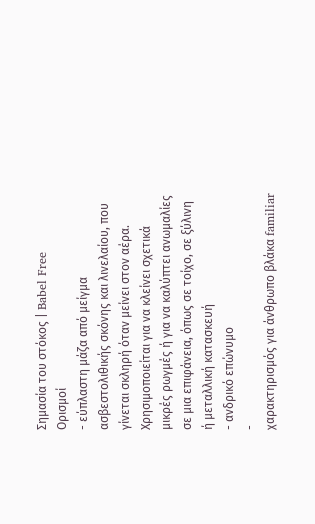Σημασία του στόκος | Babel Free
Ορισμοί
- εύπλαστη μάζα από μείγμα ασβεστολιθικής σκόνης και λινελαίου, που γίνεται σκληρή όταν μείνει στον αέρα. Xρησιμοποιείται για να κλείνει σχετικά μικρές ρωγμές ή για να καλύπτει ανωμαλίες σε μια επιφάνεια, όπως σε τοίχο, σε ξύλινη ή μεταλλική κατασκευή
- ανδρικό επώνυμο
-
χαρακτηρισμός για άνθρωπο βλάκα familiar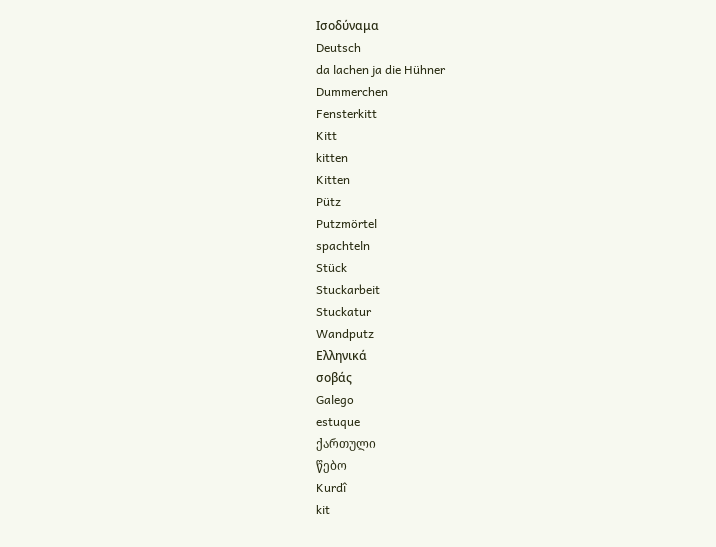Ισοδύναμα
Deutsch
da lachen ja die Hühner
Dummerchen
Fensterkitt
Kitt
kitten
Kitten
Pütz
Putzmörtel
spachteln
Stück
Stuckarbeit
Stuckatur
Wandputz
Ελληνικά
σοβάς
Galego
estuque
ქართული
წებო
Kurdî
kit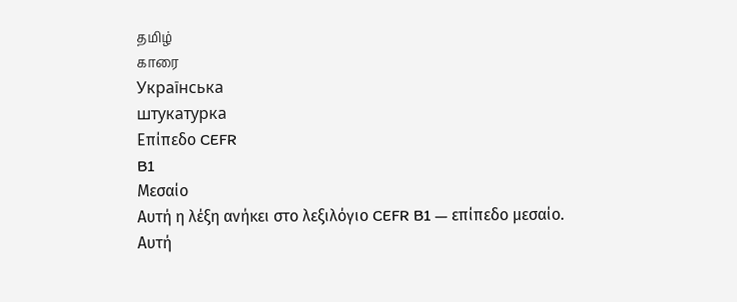தமிழ்
காரை
Українська
штукатурка
Επίπεδο CEFR
B1
Μεσαίο
Αυτή η λέξη ανήκει στο λεξιλόγιο CEFR B1 — επίπεδο μεσαίο.
Αυτή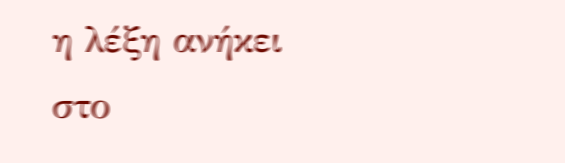η λέξη ανήκει στο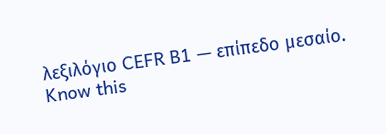λεξιλόγιο CEFR B1 — επίπεδο μεσαίο.
Know this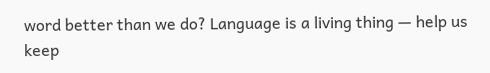word better than we do? Language is a living thing — help us keep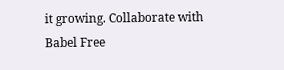it growing. Collaborate with Babel Free